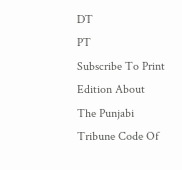DT
PT
Subscribe To Print Edition About The Punjabi Tribune Code Of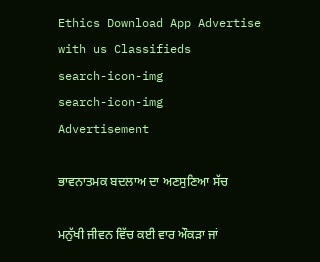Ethics Download App Advertise with us Classifieds
search-icon-img
search-icon-img
Advertisement

ਭਾਵਨਾਤਮਕ ਬਦਲਾਅ ਦਾ ਅਣਸੁਣਿਆ ਸੱਚ

ਮਨੁੱਖੀ ਜੀਵਨ ਵਿੱਚ ਕਈ ਵਾਰ ਔਕੜਾ ਜਾਂ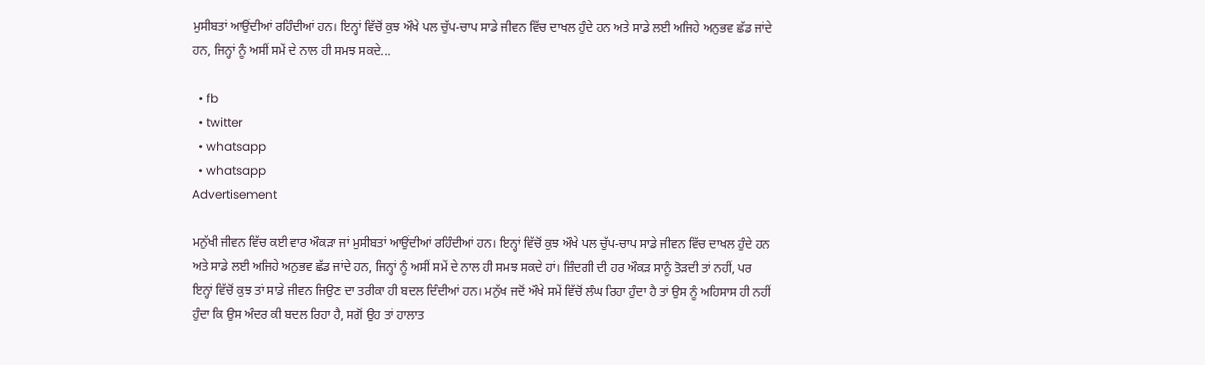ਮੁਸੀਬਤਾਂ ਆਉਂਦੀਆਂ ਰਹਿੰਦੀਆਂ ਹਨ। ਇਨ੍ਹਾਂ ਵਿੱਚੋਂ ਕੁਝ ਔਖੇ ਪਲ ਚੁੱਪ-ਚਾਪ ਸਾਡੇ ਜੀਵਨ ਵਿੱਚ ਦਾਖਲ ਹੁੰਦੇ ਹਨ ਅਤੇ ਸਾਡੇ ਲਈ ਅਜਿਹੇ ਅਨੁਭਵ ਛੱਡ ਜਾਂਦੇ ਹਨ, ਜਿਨ੍ਹਾਂ ਨੂੰ ਅਸੀਂ ਸਮੇਂ ਦੇ ਨਾਲ ਹੀ ਸਮਝ ਸਕਦੇ...

  • fb
  • twitter
  • whatsapp
  • whatsapp
Advertisement

ਮਨੁੱਖੀ ਜੀਵਨ ਵਿੱਚ ਕਈ ਵਾਰ ਔਕੜਾ ਜਾਂ ਮੁਸੀਬਤਾਂ ਆਉਂਦੀਆਂ ਰਹਿੰਦੀਆਂ ਹਨ। ਇਨ੍ਹਾਂ ਵਿੱਚੋਂ ਕੁਝ ਔਖੇ ਪਲ ਚੁੱਪ-ਚਾਪ ਸਾਡੇ ਜੀਵਨ ਵਿੱਚ ਦਾਖਲ ਹੁੰਦੇ ਹਨ ਅਤੇ ਸਾਡੇ ਲਈ ਅਜਿਹੇ ਅਨੁਭਵ ਛੱਡ ਜਾਂਦੇ ਹਨ, ਜਿਨ੍ਹਾਂ ਨੂੰ ਅਸੀਂ ਸਮੇਂ ਦੇ ਨਾਲ ਹੀ ਸਮਝ ਸਕਦੇ ਹਾਂ। ਜ਼ਿੰਦਗੀ ਦੀ ਹਰ ਔਕੜ ਸਾਨੂੰ ਤੋੜਦੀ ਤਾਂ ਨਹੀਂ, ਪਰ ਇਨ੍ਹਾਂ ਵਿੱਚੋਂ ਕੁਝ ਤਾਂ ਸਾਡੇ ਜੀਵਨ ਜਿਉਣ ਦਾ ਤਰੀਕਾ ਹੀ ਬਦਲ ਦਿੰਦੀਆਂ ਹਨ। ਮਨੁੱਖ ਜਦੋਂ ਔਖੇ ਸਮੇਂ ਵਿੱਚੋਂ ਲੰਘ ਰਿਹਾ ਹੁੰਦਾ ਹੈ ਤਾਂ ਉਸ ਨੂੰ ਅਹਿਸਾਸ ਹੀ ਨਹੀਂ ਹੁੰਦਾ ਕਿ ਉਸ ਅੰਦਰ ਕੀ ਬਦਲ ਰਿਹਾ ਹੈ, ਸਗੋਂ ਉਹ ਤਾਂ ਹਾਲਾਤ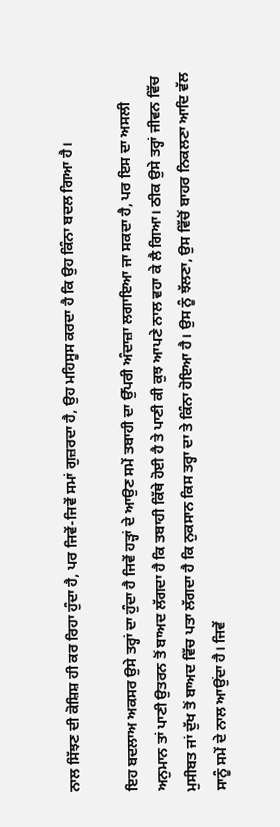ਨਾਲ ਸਿੱਝਣ ਦੀ ਕੋਸ਼ਿਸ਼ ਹੀ ਕਰ ਰਿਹਾ ਹੁੰਦਾ ਹੈ, ਪਰ ਜਿਵੇਂ-ਜਿਵੇਂ ਸਮਾਂ ਗੁਜ਼ਰਦਾ ਹੈ, ਉਹ ਮਹਿਸੂਸ ਕਰਦਾ ਹੈ ਕਿ ਉਹ ਕਿੰਨਾ ਬਦਲ ਗਿਆ ਹੈ।

ਇਹ ਬਦਲਾਅ ਅਕਸਰ ਉਸੇ ਤਰ੍ਹਾਂ ਦਾ ਹੁੰਦਾ ਹੈ ਜਿਵੇਂ ਹੜ੍ਹਾਂ ਦੇ ਆਉਣ ਸਮੇਂ ਤਬਾਹੀ ਦਾ ਉੱਪਰੀ ਅੰਦਾਜ਼ਾ ਲਗਾਇਆ ਜਾ ਸਕਦਾ ਹੈ, ਪਰ ਇਸ ਦਾ ਅਸਲੀ ਅਨੁਮਾਨ ਤਾਂ ਪਾਣੀ ਉਤਰਨ ਤੋਂ ਬਾਅਦ ਲੱਗਦਾ ਹੈ ਕਿ ਤਬਾਹੀ ਕਿੱਥੇ ਹੋਈ ਹੈ ਤੇ ਪਾਣੀ ਕੀ ਕੁਝ ਆਪਣੇ ਨਾਲ ਵਹਾ ਕੇ ਲੈ ਗਿਆ। ਠੀਕ ਉਸੇ ਤਰ੍ਹਾਂ ਜੀਵਨ ਵਿੱਚ ਮੁਸੀਬਤ ਜਾਂ ਦੁੱਖ ਤੋਂ ਬਾਅਦ ਵਿੱਚ ਪਤਾ ਲੱਗਦਾ ਹੈ ਕਿ ਨੁਕਸਾਨ ਕਿਸ ਤਰ੍ਹਾ ਦਾ ਤੇ ਕਿੰਨਾ ਹੋਇਆ ਹੈ। ਉਸ ਨੂੰ ਝੱਲਣਾ, ਉਸ ਵਿੱਚੋਂ ਬਾਹਰ ਨਿਕਲਣਾ ਆਦਿ ਵੱਲ ਸਾਨੂੰ ਸਮੇਂ ਦੇ ਨਾਲ ਆਉਂਦਾ ਹੈ। ਜਿਵੇਂ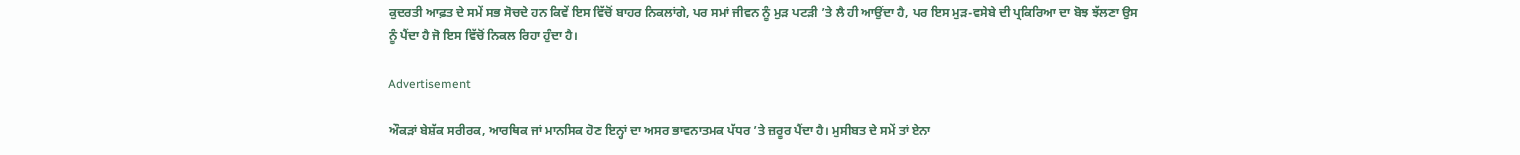ਕੁਦਰਤੀ ਆਫ਼ਤ ਦੇ ਸਮੇਂ ਸਭ ਸੋਚਦੇ ਹਨ ਕਿਵੇਂ ਇਸ ਵਿੱਚੋਂ ਬਾਹਰ ਨਿਕਲਾਂਗੇ, ਪਰ ਸਮਾਂ ਜੀਵਨ ਨੂੰ ਮੁੜ ਪਟੜੀ ’ਤੇ ਲੈ ਹੀ ਆਉਂਦਾ ਹੈ, ਪਰ ਇਸ ਮੁੜ-ਵਸੇਬੇ ਦੀ ਪ੍ਰਕਿਰਿਆ ਦਾ ਬੋਝ ਝੱਲਣਾ ਉਸ ਨੂੰ ਪੈਂਦਾ ਹੈ ਜੋ ਇਸ ਵਿੱਚੋਂ ਨਿਕਲ ਰਿਹਾ ਹੁੰਦਾ ਹੈ।

Advertisement

ਔਕੜਾਂ ਬੇਸ਼ੱਕ ਸਰੀਰਕ, ਆਰਥਿਕ ਜਾਂ ਮਾਨਸਿਕ ਹੋਣ ਇਨ੍ਹਾਂ ਦਾ ਅਸਰ ਭਾਵਨਾਤਮਕ ਪੱਧਰ ’ਤੇ ਜ਼ਰੂਰ ਪੈਂਦਾ ਹੈ। ਮੁਸੀਬਤ ਦੇ ਸਮੇਂ ਤਾਂ ਏਨਾ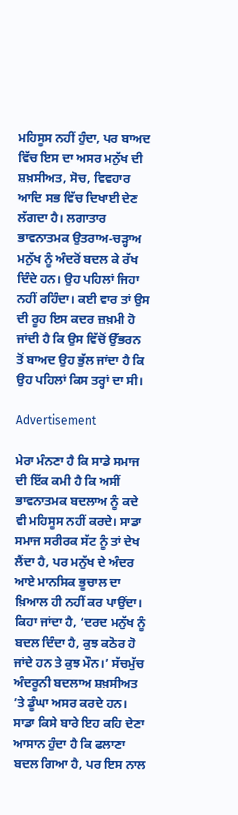ਮਹਿਸੂਸ ਨਹੀਂ ਹੁੰਦਾ, ਪਰ ਬਾਅਦ ਵਿੱਚ ਇਸ ਦਾ ਅਸਰ ਮਨੁੱਖ ਦੀ ਸ਼ਖ਼ਸੀਅਤ, ਸੋਚ, ਵਿਵਹਾਰ ਆਦਿ ਸਭ ਵਿੱਚ ਦਿਖਾਈ ਦੇਣ ਲੱਗਦਾ ਹੈ। ਲਗਾਤਾਰ ਭਾਵਨਾਤਮਕ ਉਤਰਾਅ-ਚੜ੍ਹਾਅ ਮਨੁੱਖ ਨੂੰ ਅੰਦਰੋਂ ਬਦਲ ਕੇ ਰੱਖ ਦਿੰਦੇ ਹਨ। ਉਹ ਪਹਿਲਾਂ ਜਿਹਾ ਨਹੀਂ ਰਹਿੰਦਾ। ਕਈ ਵਾਰ ਤਾਂ ਉਸ ਦੀ ਰੂਹ ਇਸ ਕਦਰ ਜ਼ਖ਼ਮੀ ਹੋ ਜਾਂਦੀ ਹੈ ਕਿ ਉਸ ਵਿੱਚੋਂ ਉੱਭਰਨ ਤੋਂ ਬਾਅਦ ਉਹ ਭੁੱਲ ਜਾਂਦਾ ਹੈ ਕਿ ਉਹ ਪਹਿਲਾਂ ਕਿਸ ਤਰ੍ਹਾਂ ਦਾ ਸੀ।

Advertisement

ਮੇਰਾ ਮੰਨਣਾ ਹੈ ਕਿ ਸਾਡੇ ਸਮਾਜ ਦੀ ਇੱਕ ਕਮੀ ਹੈ ਕਿ ਅਸੀਂ ਭਾਵਨਾਤਮਕ ਬਦਲਾਅ ਨੂੰ ਕਦੇ ਵੀ ਮਹਿਸੂਸ ਨਹੀਂ ਕਰਦੇ। ਸਾਡਾ ਸਮਾਜ ਸਰੀਰਕ ਸੱਟ ਨੂੰ ਤਾਂ ਦੇਖ ਲੈਂਦਾ ਹੈ, ਪਰ ਮਨੁੱਖ ਦੇ ਅੰਦਰ ਆਏ ਮਾਨਸਿਕ ਭੂਚਾਲ ਦਾ ਖ਼ਿਆਲ ਹੀ ਨਹੀਂ ਕਰ ਪਾਉਂਦਾ। ਕਿਹਾ ਜਾਂਦਾ ਹੈ, ‘ਦਰਦ ਮਨੁੱਖ ਨੂੰ ਬਦਲ ਦਿੰਦਾ ਹੈ, ਕੁਝ ਕਠੋਰ ਹੋ ਜਾਂਦੇ ਹਨ ਤੇ ਕੁਝ ਮੌਨ।’ ਸੱਚਮੁੱਚ ਅੰਦਰੂਨੀ ਬਦਲਾਅ ਸ਼ਖ਼ਸੀਅਤ ’ਤੇ ਡੂੰਘਾ ਅਸਰ ਕਰਦੇ ਹਨ। ਸਾਡਾ ਕਿਸੇ ਬਾਰੇ ਇਹ ਕਹਿ ਦੇਣਾ ਆਸਾਨ ਹੁੰਦਾ ਹੈ ਕਿ ਫਲਾਣਾ ਬਦਲ ਗਿਆ ਹੈ, ਪਰ ਇਸ ਨਾਲ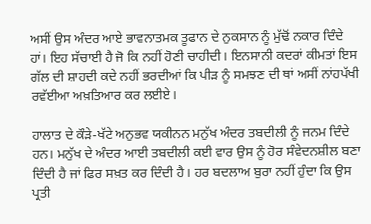ਅਸੀਂ ਉਸ ਅੰਦਰ ਆਏ ਭਾਵਨਾਤਮਕ ਤੂਫਾਨ ਦੇ ਨੁਕਸਾਨ ਨੂੰ ਮੁੱਢੋਂ ਨਕਾਰ ਦਿੰਦੇ ਹਾਂ। ਇਹ ਸੱਚਾਈ ਹੈ ਜੋ ਕਿ ਨਹੀਂ ਹੋਣੀ ਚਾਹੀਦੀ। ਇਨਸਾਨੀ ਕਦਰਾਂ ਕੀਮਤਾਂ ਇਸ ਗੱਲ ਦੀ ਸ਼ਾਹਦੀ ਕਦੇ ਨਹੀਂ ਭਰਦੀਆਂ ਕਿ ਪੀੜ ਨੂੰ ਸਮਝਣ ਦੀ ਥਾਂ ਅਸੀਂ ਨਾਂਹਪੱਖੀ ਰਵੱਈਆ ਅਖ਼ਤਿਆਰ ਕਰ ਲਈਏ।

ਹਾਲਾਤ ਦੇ ਕੌੜੇ-ਖੱਟੇ ਅਨੁਭਵ ਯਕੀਨਨ ਮਨੁੱਖ ਅੰਦਰ ਤਬਦੀਲੀ ਨੂੰ ਜਨਮ ਦਿੰਦੇ ਹਨ। ਮਨੁੱਖ ਦੇ ਅੰਦਰ ਆਈ ਤਬਦੀਲੀ ਕਈ ਵਾਰ ਉਸ ਨੂੰ ਹੋਰ ਸੰਵੇਦਨਸ਼ੀਲ ਬਣਾ ਦਿੰਦੀ ਹੈ ਜਾਂ ਫਿਰ ਸਖ਼ਤ ਕਰ ਦਿੰਦੀ ਹੈ। ਹਰ ਬਦਲਾਅ ਬੁਰਾ ਨਹੀਂ ਹੁੰਦਾ ਕਿ ਉਸ ਪ੍ਰਤੀ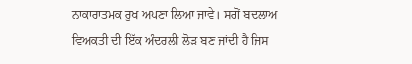ਨਾਕਾਰਾਤਮਕ ਰੁਖ ਅਪਣਾ ਲਿਆ ਜਾਵੇ। ਸਗੋਂ ਬਦਲਾਅ ਵਿਅਕਤੀ ਦੀ ਇੱਕ ਅੰਦਰਲੀ ਲੋੜ ਬਣ ਜਾਂਦੀ ਹੈ ਜਿਸ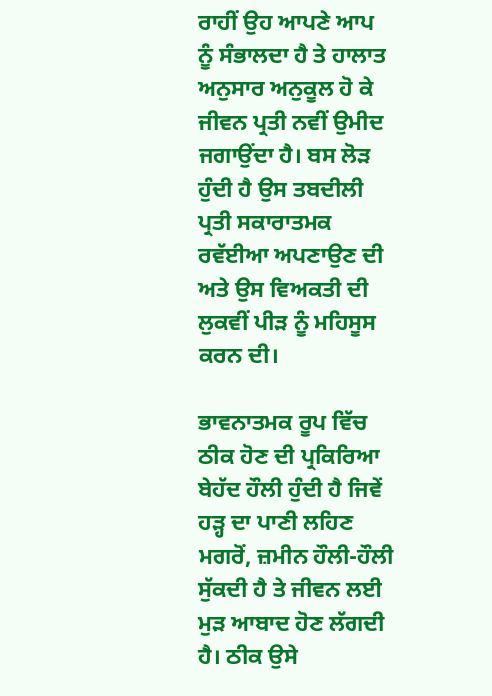ਰਾਹੀਂ ਉਹ ਆਪਣੇ ਆਪ ਨੂੰ ਸੰਭਾਲਦਾ ਹੈ ਤੇ ਹਾਲਾਤ ਅਨੁਸਾਰ ਅਨੁਕੂਲ ਹੋ ਕੇ ਜੀਵਨ ਪ੍ਰਤੀ ਨਵੀਂ ਉਮੀਦ ਜਗਾਉਂਦਾ ਹੈ। ਬਸ ਲੋੜ ਹੁੰਦੀ ਹੈ ਉਸ ਤਬਦੀਲੀ ਪ੍ਰਤੀ ਸਕਾਰਾਤਮਕ ਰਵੱਈਆ ਅਪਣਾਉਣ ਦੀ ਅਤੇ ਉਸ ਵਿਅਕਤੀ ਦੀ ਲੁਕਵੀਂ ਪੀੜ ਨੂੰ ਮਹਿਸੂਸ ਕਰਨ ਦੀ।

ਭਾਵਨਾਤਮਕ ਰੂਪ ਵਿੱਚ ਠੀਕ ਹੋਣ ਦੀ ਪ੍ਰਕਿਰਿਆ ਬੇਹੱਦ ਹੌਲੀ ਹੁੰਦੀ ਹੈ ਜਿਵੇਂ ਹੜ੍ਹ ਦਾ ਪਾਣੀ ਲਹਿਣ ਮਗਰੋਂ, ਜ਼ਮੀਨ ਹੌਲੀ-ਹੌਲੀ ਸੁੱਕਦੀ ਹੈ ਤੇ ਜੀਵਨ ਲਈ ਮੁੜ ਆਬਾਦ ਹੋਣ ਲੱਗਦੀ ਹੈ। ਠੀਕ ਉਸੇ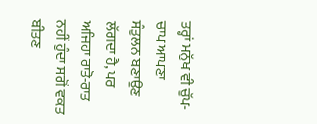ਤਰ੍ਹਾਂ ਮਨੁੱਖ ਵੀ ਚੁੱਪ-ਚਾਪ ਆਪਣਾ ਸੰਤੁਲਨ ਬਣਾਉਣ ਲੱਗਦਾ ਹੈ, ਪਰ ਅਜਿਹਾ ਰਾਤੋ-ਰਾਤ ਨਹੀਂ ਹੁੰਦਾ ਸਗੋਂ ਵਕਤ ਬੀਤਣ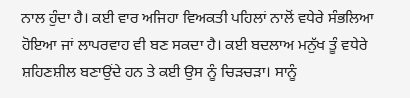ਨਾਲ ਹੁੰਦਾ ਹੈ। ਕਈ ਵਾਰ ਅਜਿਹਾ ਵਿਅਕਤੀ ਪਹਿਲਾਂ ਨਾਲੋਂ ਵਧੇਰੇ ਸੰਭਲਿਆ ਹੋਇਆ ਜਾਂ ਲਾਪਰਵਾਹ ਵੀ ਬਣ ਸਕਦਾ ਹੈ। ਕਈ ਬਦਲਾਅ ਮਨੁੱਖ ਤੂੰ ਵਧੇਰੇ ਸ਼ਹਿਣਸ਼ੀਲ ਬਣਾਉਂਦੇ ਹਨ ਤੇ ਕਈ ਉਸ ਨੂੰ ਚਿੜਚੜਾ। ਸਾਨੂੰ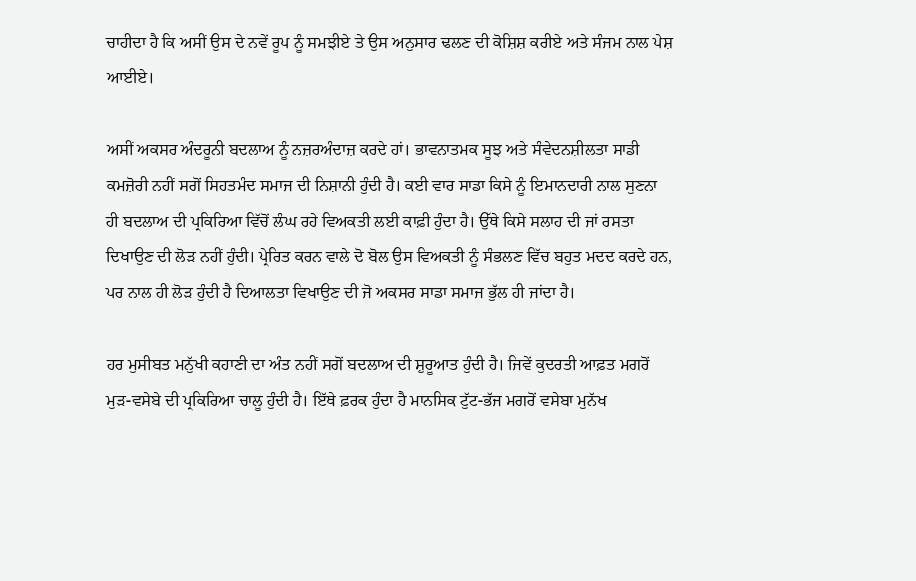ਚਾਹੀਦਾ ਹੈ ਕਿ ਅਸੀਂ ਉਸ ਦੇ ਨਵੇਂ ਰੂਪ ਨੂੰ ਸਮਝੀਏ ਤੇ ਉਸ ਅਨੁਸਾਰ ਢਲਣ ਦੀ ਕੋਸ਼ਿਸ਼ ਕਰੀਏ ਅਤੇ ਸੰਜਮ ਨਾਲ ਪੇਸ਼ ਆਈਏ।

ਅਸੀਂ ਅਕਸਰ ਅੰਦਰੂਨੀ ਬਦਲਾਅ ਨੂੰ ਨਜ਼ਰਅੰਦਾਜ਼ ਕਰਦੇ ਹਾਂ। ਭਾਵਨਾਤਮਕ ਸੂਝ ਅਤੇ ਸੰਵੇਦਨਸ਼ੀਲਤਾ ਸਾਡੀ ਕਮਜ਼ੋਰੀ ਨਹੀਂ ਸਗੋਂ ਸਿਹਤਮੰਦ ਸਮਾਜ ਦੀ ਨਿਸ਼ਾਨੀ ਹੁੰਦੀ ਹੈ। ਕਈ ਵਾਰ ਸਾਡਾ ਕਿਸੇ ਨੂੰ ਇਮਾਨਦਾਰੀ ਨਾਲ ਸੁਣਨਾ ਹੀ ਬਦਲਾਅ ਦੀ ਪ੍ਰਕਿਰਿਆ ਵਿੱਚੋਂ ਲੰਘ ਰਹੇ ਵਿਅਕਤੀ ਲਈ ਕਾਫ਼ੀ ਹੁੰਦਾ ਹੈ। ਉੱਥੇ ਕਿਸੇ ਸਲਾਹ ਦੀ ਜਾਂ ਰਸਤਾ ਦਿਖਾਉਣ ਦੀ ਲੋੜ ਨਹੀਂ ਹੁੰਦੀ। ਪ੍ਰੇਰਿਤ ਕਰਨ ਵਾਲੇ ਦੋ ਬੋਲ ਉਸ ਵਿਅਕਤੀ ਨੂੰ ਸੰਭਲਣ ਵਿੱਚ ਬਹੁਤ ਮਦਦ ਕਰਦੇ ਹਨ, ਪਰ ਨਾਲ ਹੀ ਲੋੜ ਹੁੰਦੀ ਹੈ ਦਿਆਲਤਾ ਵਿਖਾਉਣ ਦੀ ਜੋ ਅਕਸਰ ਸਾਡਾ ਸਮਾਜ ਭੁੱਲ ਹੀ ਜਾਂਦਾ ਹੈ।

ਹਰ ਮੁਸੀਬਤ ਮਨੁੱਖੀ ਕਹਾਣੀ ਦਾ ਅੰਤ ਨਹੀਂ ਸਗੋਂ ਬਦਲਾਅ ਦੀ ਸ਼ੁਰੂਆਤ ਹੁੰਦੀ ਹੈ। ਜਿਵੇਂ ਕੁਦਰਤੀ ਆਫ਼ਤ ਮਗਰੋਂ ਮੁੜ-ਵਸੇਬੇ ਦੀ ਪ੍ਰਕਿਰਿਆ ਚਾਲੂ ਹੁੰਦੀ ਹੈ। ਇੱਥੇ ਫ਼ਰਕ ਹੁੰਦਾ ਹੈ ਮਾਨਸਿਕ ਟੁੱਟ-ਭੱਜ ਮਗਰੋਂ ਵਸੇਬਾ ਮੁਨੱਖ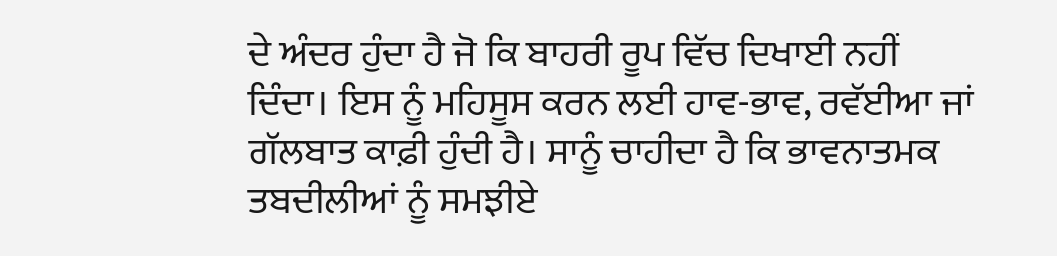ਦੇ ਅੰਦਰ ਹੁੰਦਾ ਹੈ ਜੋ ਕਿ ਬਾਹਰੀ ਰੂਪ ਵਿੱਚ ਦਿਖਾਈ ਨਹੀਂ ਦਿੰਦਾ। ਇਸ ਨੂੰ ਮਹਿਸੂਸ ਕਰਨ ਲਈ ਹਾਵ-ਭਾਵ, ਰਵੱਈਆ ਜਾਂ ਗੱਲਬਾਤ ਕਾਫ਼ੀ ਹੁੰਦੀ ਹੈ। ਸਾਨੂੰ ਚਾਹੀਦਾ ਹੈ ਕਿ ਭਾਵਨਾਤਮਕ ਤਬਦੀਲੀਆਂ ਨੂੰ ਸਮਝੀਏ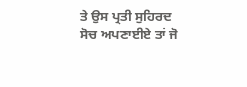ਤੇ ਉਸ ਪ੍ਰਤੀ ਸੁਹਿਰਦ ਸੋਚ ਅਪਣਾਈਏ ਤਾਂ ਜੋ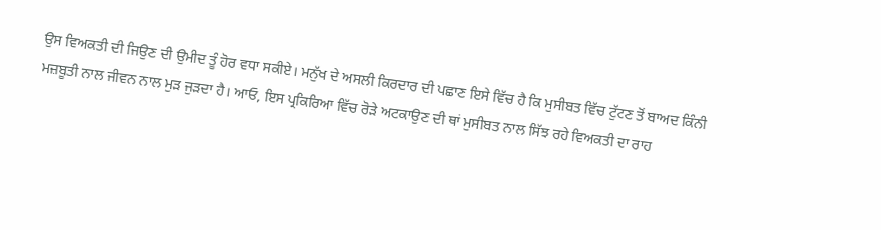ਉਸ ਵਿਅਕਤੀ ਦੀ ਜਿਉਣ ਦੀ ਉਮੀਦ ਤੂੰ ਹੋਰ ਵਧਾ ਸਕੀਏ। ਮਨੁੱਖ ਦੇ ਅਸਲੀ ਕਿਰਦਾਰ ਦੀ ਪਛਾਣ ਇਸੇ ਵਿੱਚ ਹੈ ਕਿ ਮੁਸੀਬਤ ਵਿੱਚ ਟੁੱਟਣ ਤੋਂ ਬਾਅਦ ਕਿੰਨੀ ਮਜ਼ਬੂਤੀ ਨਾਲ ਜੀਵਨ ਨਾਲ ਮੁੜ ਜੁੜਦਾ ਹੈ। ਆਓ, ਇਸ ਪ੍ਰਕਿਰਿਆ ਵਿੱਚ ਰੋੜੇ ਅਟਕਾਉਣ ਦੀ ਥਾਂ ਮੁਸੀਬਤ ਨਾਲ ਸਿੱਝ ਰਹੇ ਵਿਅਕਤੀ ਦਾ ਰਾਹ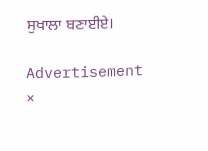ਸੁਖਾਲਾ ਬਣਾਈਏ।

Advertisement
×